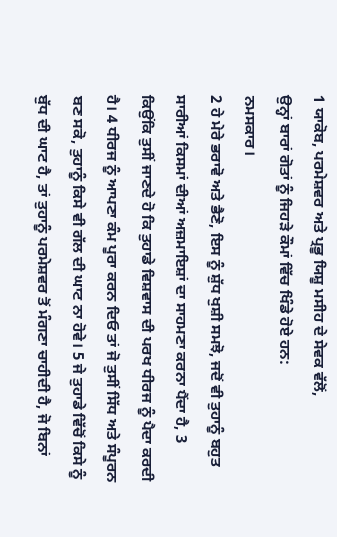1 ਯਾਕੋਬ, ਪਰਮੇਸ਼ਵਰ ਅਤੇ ਪ੍ਰਭੂ ਯਿਸ਼ੂ ਮਸੀਹ ਦੇ ਸੇਵਕ ਵੱਲੋਂ,
ਉਨ੍ਹਾਂ ਬਾਰਾਂ ਗੋਤਾਂ ਨੂੰ ਜਿਹੜੇ ਕੌਮਾਂ ਵਿੱਚ ਖਿੰਡੇ ਹੋਏ ਹਨ:
ਨਮਸਕਾਰ।
2 ਹੇ ਮੇਰੇ ਭਰਾਵੋ ਅਤੇ ਭੈਣੋ, ਇਸ ਨੂੰ ਸ਼ੁੱਧ ਖੁਸ਼ੀ ਸਮਝੋ, ਜਦੋਂ ਵੀ ਤੁਹਾਨੂੰ ਬਹੁਤ ਸਾਰੀਆਂ ਕਿਸਮਾਂ ਦੀਆਂ ਅਜ਼ਮਾਇਸ਼ਾਂ ਦਾ ਸਾਹਮਣਾ ਕਰਨਾ ਪੈਂਦਾ ਹੈ, 3 ਕਿਉਂਕਿ ਤੁਸੀਂ ਜਾਣਦੇ ਹੋ ਕਿ ਤੁਹਾਡੇ ਵਿਸ਼ਵਾਸ ਦੀ ਪਰਖ ਧੀਰਜ ਨੂੰ ਪੈਦਾ ਕਰਦੀ ਹੈ। 4 ਧੀਰਜ ਨੂੰ ਆਪਣਾ ਕੰਮ ਪੂਰਾ ਕਰਨ ਦਿਓ ਤਾਂ ਜੋ ਤੁਸੀਂ ਸਿੱਧ ਅਤੇ ਸੰਪੂਰਨ ਬਣ ਸਕੋ, ਤੁਹਾਨੂੰ ਕਿਸੇ ਵੀ ਗੱਲ ਦੀ ਘਾਟ ਨਾ ਹੋਵੇ। 5 ਜੇ ਤੁਹਾਡੇ ਵਿੱਚੋਂ ਕਿਸੇ ਨੂੰ ਬੁੱਧ ਦੀ ਘਾਟ ਹੈ, ਤਾਂ ਤੁਹਾਨੂੰ ਪਰਮੇਸ਼ਵਰ ਤੋਂ ਮੰਗਣਾ ਚਾਹੀਦੀ ਹੈ, ਜੋ ਬਿਨਾਂ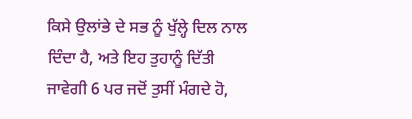ਕਿਸੇ ਉਲਾਂਭੇ ਦੇ ਸਭ ਨੂੰ ਖੁੱਲ੍ਹੇ ਦਿਲ ਨਾਲ ਦਿੰਦਾ ਹੈ, ਅਤੇ ਇਹ ਤੁਹਾਨੂੰ ਦਿੱਤੀ ਜਾਵੇਗੀ 6 ਪਰ ਜਦੋਂ ਤੁਸੀਂ ਮੰਗਦੇ ਹੋ,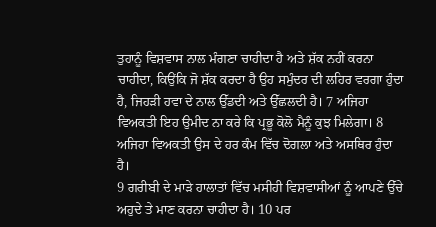ਤੁਹਾਨੂੰ ਵਿਸ਼ਵਾਸ ਨਾਲ ਮੰਗਣਾ ਚਾਹੀਦਾ ਹੈ ਅਤੇ ਸ਼ੱਕ ਨਹੀਂ ਕਰਨਾ ਚਾਹੀਦਾ, ਕਿਉਂਕਿ ਜੋ ਸ਼ੱਕ ਕਰਦਾ ਹੈ ਉਹ ਸਮੁੰਦਰ ਦੀ ਲਹਿਰ ਵਰਗਾ ਹੁੰਦਾ ਹੈ, ਜਿਹੜੀ ਹਵਾ ਦੇ ਨਾਲ ਉੱਡਦੀ ਅਤੇ ਉੱਛਲਦੀ ਹੈ। 7 ਅਜਿਹਾ ਵਿਅਕਤੀ ਇਹ ਉਮੀਦ ਨਾ ਕਰੇ ਕਿ ਪ੍ਰਭੂ ਕੋਲੋ ਮੈਨੂੰ ਕੁਝ ਮਿਲੇਗਾ। 8 ਅਜਿਹਾ ਵਿਅਕਤੀ ਉਸ ਦੇ ਹਰ ਕੰਮ ਵਿੱਚ ਦੋਗਲਾ ਅਤੇ ਅਸਥਿਰ ਹੁੰਦਾ ਹੈ।
9 ਗਰੀਬੀ ਦੇ ਮਾੜੇ ਹਾਲਾਤਾਂ ਵਿੱਚ ਮਸੀਹੀ ਵਿਸ਼ਵਾਸੀਆਂ ਨੂੰ ਆਪਣੇ ਉੱਚੇ ਅਹੁਦੇ ਤੇ ਮਾਣ ਕਰਨਾ ਚਾਹੀਦਾ ਹੈ। 10 ਪਰ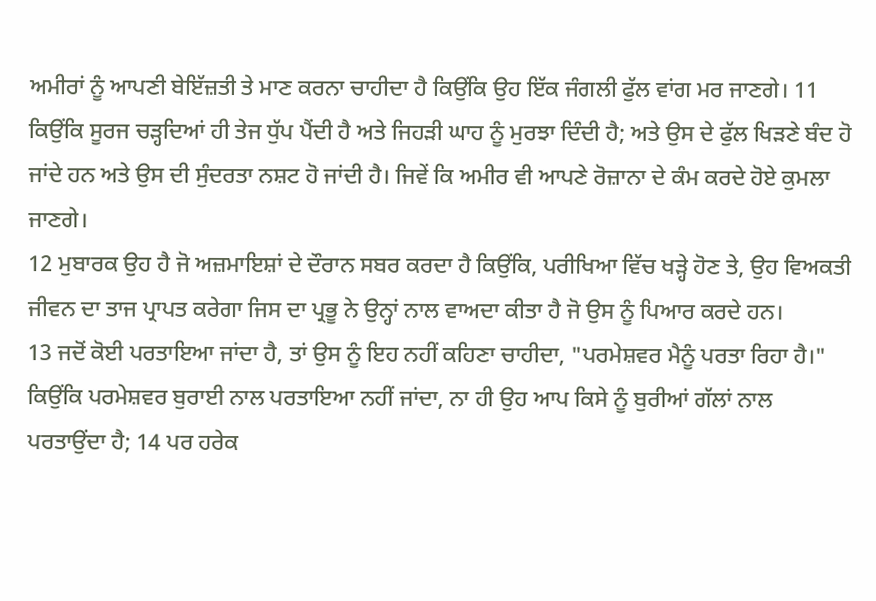ਅਮੀਰਾਂ ਨੂੰ ਆਪਣੀ ਬੇਇੱਜ਼ਤੀ ਤੇ ਮਾਣ ਕਰਨਾ ਚਾਹੀਦਾ ਹੈ ਕਿਉਂਕਿ ਉਹ ਇੱਕ ਜੰਗਲੀ ਫੁੱਲ ਵਾਂਗ ਮਰ ਜਾਣਗੇ। 11 ਕਿਉਂਕਿ ਸੂਰਜ ਚੜ੍ਹਦਿਆਂ ਹੀ ਤੇਜ ਧੁੱਪ ਪੈਂਦੀ ਹੈ ਅਤੇ ਜਿਹੜੀ ਘਾਹ ਨੂੰ ਮੁਰਝਾ ਦਿੰਦੀ ਹੈ; ਅਤੇ ਉਸ ਦੇ ਫੁੱਲ ਖਿੜਣੇ ਬੰਦ ਹੋ ਜਾਂਦੇ ਹਨ ਅਤੇ ਉਸ ਦੀ ਸੁੰਦਰਤਾ ਨਸ਼ਟ ਹੋ ਜਾਂਦੀ ਹੈ। ਜਿਵੇਂ ਕਿ ਅਮੀਰ ਵੀ ਆਪਣੇ ਰੋਜ਼ਾਨਾ ਦੇ ਕੰਮ ਕਰਦੇ ਹੋਏ ਕੁਮਲਾ ਜਾਣਗੇ।
12 ਮੁਬਾਰਕ ਉਹ ਹੈ ਜੋ ਅਜ਼ਮਾਇਸ਼ਾਂ ਦੇ ਦੌਰਾਨ ਸਬਰ ਕਰਦਾ ਹੈ ਕਿਉਂਕਿ, ਪਰੀਖਿਆ ਵਿੱਚ ਖੜ੍ਹੇ ਹੋਣ ਤੇ, ਉਹ ਵਿਅਕਤੀ ਜੀਵਨ ਦਾ ਤਾਜ ਪ੍ਰਾਪਤ ਕਰੇਗਾ ਜਿਸ ਦਾ ਪ੍ਰਭੂ ਨੇ ਉਨ੍ਹਾਂ ਨਾਲ ਵਾਅਦਾ ਕੀਤਾ ਹੈ ਜੋ ਉਸ ਨੂੰ ਪਿਆਰ ਕਰਦੇ ਹਨ।
13 ਜਦੋਂ ਕੋਈ ਪਰਤਾਇਆ ਜਾਂਦਾ ਹੈ, ਤਾਂ ਉਸ ਨੂੰ ਇਹ ਨਹੀਂ ਕਹਿਣਾ ਚਾਹੀਦਾ, "ਪਰਮੇਸ਼ਵਰ ਮੈਨੂੰ ਪਰਤਾ ਰਿਹਾ ਹੈ।" ਕਿਉਂਕਿ ਪਰਮੇਸ਼ਵਰ ਬੁਰਾਈ ਨਾਲ ਪਰਤਾਇਆ ਨਹੀਂ ਜਾਂਦਾ, ਨਾ ਹੀ ਉਹ ਆਪ ਕਿਸੇ ਨੂੰ ਬੁਰੀਆਂ ਗੱਲਾਂ ਨਾਲ ਪਰਤਾਉਂਦਾ ਹੈ; 14 ਪਰ ਹਰੇਕ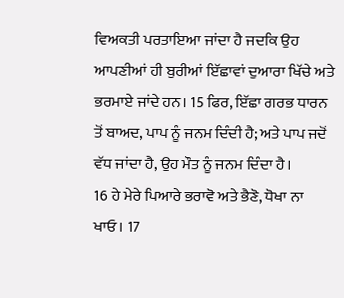ਵਿਅਕਤੀ ਪਰਤਾਇਆ ਜਾਂਦਾ ਹੈ ਜਦਕਿ ਉਹ ਆਪਣੀਆਂ ਹੀ ਬੁਰੀਆਂ ਇੱਛਾਵਾਂ ਦੁਆਰਾ ਖਿੱਚੇ ਅਤੇ ਭਰਮਾਏ ਜਾਂਦੇ ਹਨ। 15 ਫਿਰ, ਇੱਛਾ ਗਰਭ ਧਾਰਨ ਤੋਂ ਬਾਅਦ, ਪਾਪ ਨੂੰ ਜਨਮ ਦਿੰਦੀ ਹੈ; ਅਤੇ ਪਾਪ ਜਦੋਂ ਵੱਧ ਜਾਂਦਾ ਹੈ, ਉਹ ਮੌਤ ਨੂੰ ਜਨਮ ਦਿੰਦਾ ਹੈ।
16 ਹੇ ਮੇਰੇ ਪਿਆਰੇ ਭਰਾਵੋ ਅਤੇ ਭੈਣੋ, ਧੋਖਾ ਨਾ ਖਾਓ। 17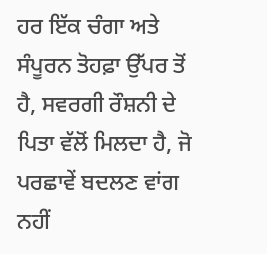ਹਰ ਇੱਕ ਚੰਗਾ ਅਤੇ ਸੰਪੂਰਨ ਤੋਹਫ਼ਾ ਉੱਪਰ ਤੋਂ ਹੈ, ਸਵਰਗੀ ਰੌਸ਼ਨੀ ਦੇ ਪਿਤਾ ਵੱਲੋਂ ਮਿਲਦਾ ਹੈ, ਜੋ ਪਰਛਾਵੇਂ ਬਦਲਣ ਵਾਂਗ ਨਹੀਂ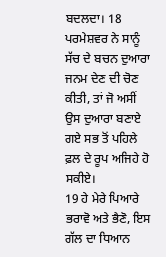ਬਦਲਦਾ। 18 ਪਰਮੇਸ਼ਵਰ ਨੇ ਸਾਨੂੰ ਸੱਚ ਦੇ ਬਚਨ ਦੁਆਰਾ ਜਨਮ ਦੇਣ ਦੀ ਚੋਣ ਕੀਤੀ, ਤਾਂ ਜੋ ਅਸੀਂ ਉਸ ਦੁਆਰਾ ਬਣਾਏ ਗਏ ਸਭ ਤੋਂ ਪਹਿਲੇ ਫ਼ਲ ਦੇ ਰੂਪ ਅਜਿਹੇ ਹੋ ਸਕੀਏ।
19 ਹੇ ਮੇਰੇ ਪਿਆਰੇ ਭਰਾਵੋ ਅਤੇ ਭੈਣੋ, ਇਸ ਗੱਲ ਦਾ ਧਿਆਨ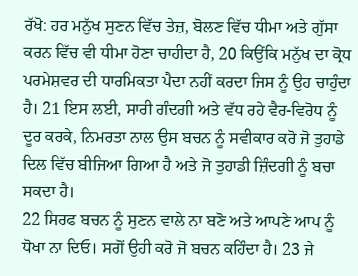ਰੱਖੋ: ਹਰ ਮਨੁੱਖ ਸੁਣਨ ਵਿੱਚ ਤੇਜ਼, ਬੋਲਣ ਵਿੱਚ ਧੀਮਾ ਅਤੇ ਗੁੱਸਾ ਕਰਨ ਵਿੱਚ ਵੀ ਧੀਮਾ ਹੋਣਾ ਚਾਹੀਦਾ ਹੈ, 20 ਕਿਉਂਕਿ ਮਨੁੱਖ ਦਾ ਕ੍ਰੋਧ ਪਰਮੇਸ਼ਵਰ ਦੀ ਧਾਰਮਿਕਤਾ ਪੈਦਾ ਨਹੀਂ ਕਰਦਾ ਜਿਸ ਨੂੰ ਉਹ ਚਾਹੁੰਦਾ ਹੈ। 21 ਇਸ ਲਈ, ਸਾਰੀ ਗੰਦਗੀ ਅਤੇ ਵੱਧ ਰਹੇ ਵੈਰ-ਵਿਰੋਧ ਨੂੰ ਦੂਰ ਕਰਕੇ, ਨਿਮਰਤਾ ਨਾਲ ਉਸ ਬਚਨ ਨੂੰ ਸਵੀਕਾਰ ਕਰੋ ਜੋ ਤੁਹਾਡੇ ਦਿਲ ਵਿੱਚ ਬੀਜਿਆ ਗਿਆ ਹੈ ਅਤੇ ਜੋ ਤੁਹਾਡੀ ਜ਼ਿੰਦਗੀ ਨੂੰ ਬਚਾ ਸਕਦਾ ਹੈ।
22 ਸਿਰਫ ਬਚਨ ਨੂੰ ਸੁਣਨ ਵਾਲੇ ਨਾ ਬਣੋ ਅਤੇ ਆਪਣੇ ਆਪ ਨੂੰ ਧੋਖਾ ਨਾ ਦਿਓ। ਸਗੋਂ ਉਹੀ ਕਰੋ ਜੋ ਬਚਨ ਕਹਿੰਦਾ ਹੈ। 23 ਜੇ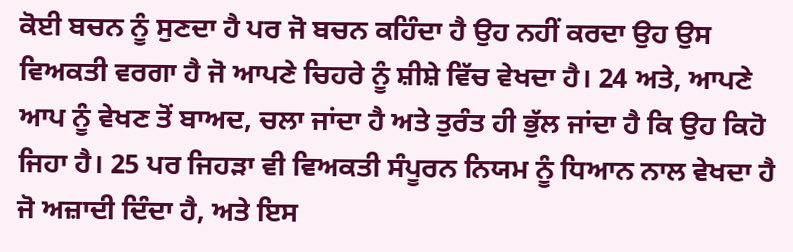ਕੋਈ ਬਚਨ ਨੂੰ ਸੁਣਦਾ ਹੈ ਪਰ ਜੋ ਬਚਨ ਕਹਿੰਦਾ ਹੈ ਉਹ ਨਹੀਂ ਕਰਦਾ ਉਹ ਉਸ ਵਿਅਕਤੀ ਵਰਗਾ ਹੈ ਜੋ ਆਪਣੇ ਚਿਹਰੇ ਨੂੰ ਸ਼ੀਸ਼ੇ ਵਿੱਚ ਵੇਖਦਾ ਹੈ। 24 ਅਤੇ, ਆਪਣੇ ਆਪ ਨੂੰ ਵੇਖਣ ਤੋਂ ਬਾਅਦ, ਚਲਾ ਜਾਂਦਾ ਹੈ ਅਤੇ ਤੁਰੰਤ ਹੀ ਭੁੱਲ ਜਾਂਦਾ ਹੈ ਕਿ ਉਹ ਕਿਹੋ ਜਿਹਾ ਹੈ। 25 ਪਰ ਜਿਹੜਾ ਵੀ ਵਿਅਕਤੀ ਸੰਪੂਰਨ ਨਿਯਮ ਨੂੰ ਧਿਆਨ ਨਾਲ ਵੇਖਦਾ ਹੈ ਜੋ ਅਜ਼ਾਦੀ ਦਿੰਦਾ ਹੈ, ਅਤੇ ਇਸ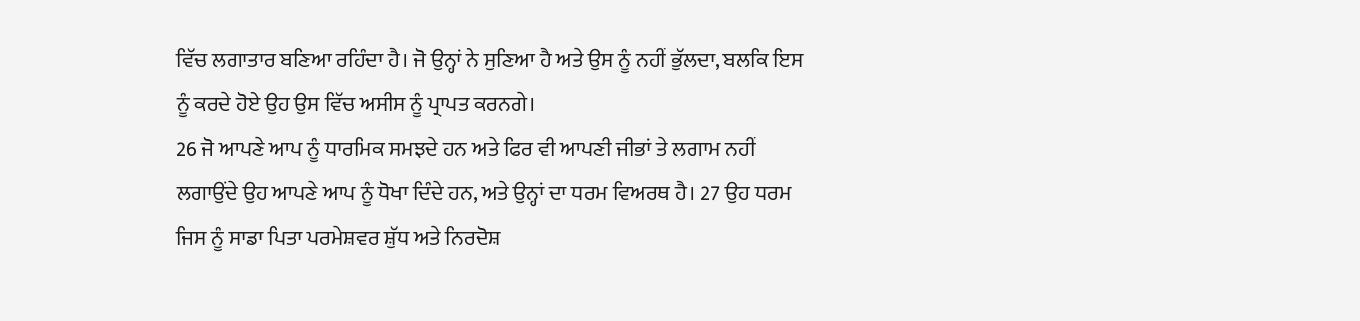ਵਿੱਚ ਲਗਾਤਾਰ ਬਣਿਆ ਰਹਿੰਦਾ ਹੈ। ਜੋ ਉਨ੍ਹਾਂ ਨੇ ਸੁਣਿਆ ਹੈ ਅਤੇ ਉਸ ਨੂੰ ਨਹੀਂ ਭੁੱਲਦਾ, ਬਲਕਿ ਇਸ ਨੂੰ ਕਰਦੇ ਹੋਏ ਉਹ ਉਸ ਵਿੱਚ ਅਸੀਸ ਨੂੰ ਪ੍ਰਾਪਤ ਕਰਨਗੇ।
26 ਜੋ ਆਪਣੇ ਆਪ ਨੂੰ ਧਾਰਮਿਕ ਸਮਝਦੇ ਹਨ ਅਤੇ ਫਿਰ ਵੀ ਆਪਣੀ ਜੀਭਾਂ ਤੇ ਲਗਾਮ ਨਹੀਂ ਲਗਾਉਂਦੇ ਉਹ ਆਪਣੇ ਆਪ ਨੂੰ ਧੋਖਾ ਦਿੰਦੇ ਹਨ, ਅਤੇ ਉਨ੍ਹਾਂ ਦਾ ਧਰਮ ਵਿਅਰਥ ਹੈ। 27 ਉਹ ਧਰਮ ਜਿਸ ਨੂੰ ਸਾਡਾ ਪਿਤਾ ਪਰਮੇਸ਼ਵਰ ਸ਼ੁੱਧ ਅਤੇ ਨਿਰਦੋਸ਼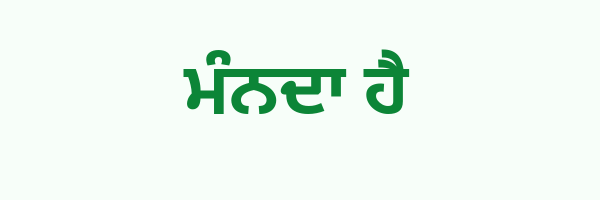ਮੰਨਦਾ ਹੈ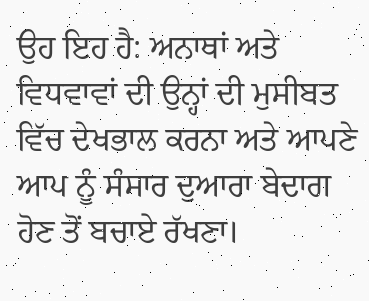ਉਹ ਇਹ ਹੈ: ਅਨਾਥਾਂ ਅਤੇ ਵਿਧਵਾਵਾਂ ਦੀ ਉਨ੍ਹਾਂ ਦੀ ਮੁਸੀਬਤ ਵਿੱਚ ਦੇਖਭਾਲ ਕਰਨਾ ਅਤੇ ਆਪਣੇ ਆਪ ਨੂੰ ਸੰਸਾਰ ਦੁਆਰਾ ਬੇਦਾਗ ਹੋਣ ਤੋਂ ਬਚਾਏ ਰੱਖਣਾ।